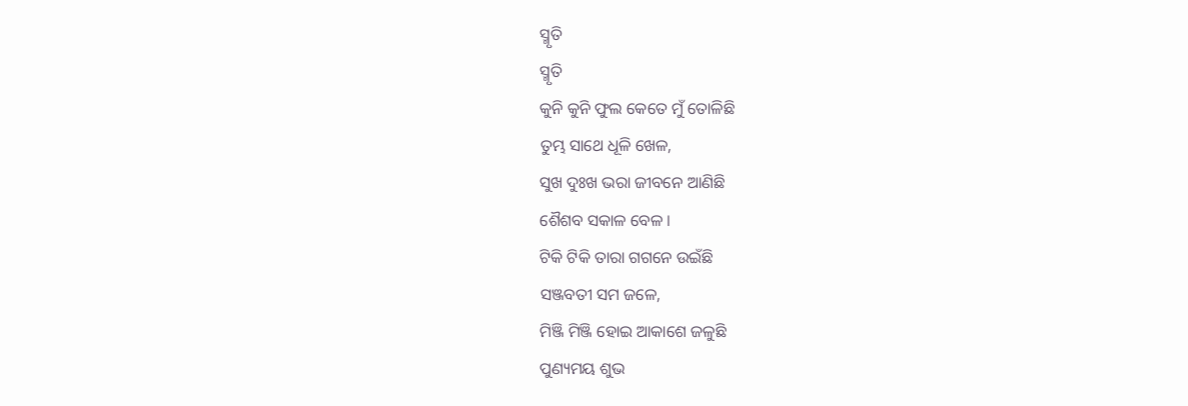ସ୍ମୃତି
ସ୍ମୃତି
କୁନି କୁନି ଫୁଲ କେତେ ମୁଁ ତୋଳିଛି
ତୁମ୍ଭ ସାଥେ ଧୂଳି ଖେଳ,
ସୁଖ ଦୁଃଖ ଭରା ଜୀବନେ ଆଣିଛି
ଶୈଶବ ସକାଳ ବେଳ ।
ଟିକି ଟିକି ତାରା ଗଗନେ ଉଇଁଛି
ସଞ୍ଜବତୀ ସମ ଜଳେ,
ମିଞ୍ଜି ମିଞ୍ଜି ହୋଇ ଆକାଶେ ଜଳୁଛି
ପୁଣ୍ୟମୟ ଶୁଭ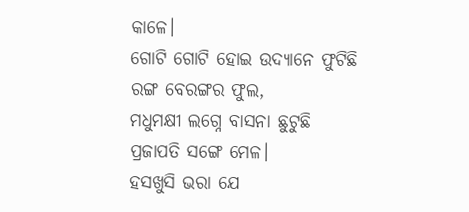କାଳେ।
ଗୋଟି ଗୋଟି ହୋଇ ଉଦ୍ୟାନେ ଫୁଟିଛି
ରଙ୍ଗ ବେରଙ୍ଗର ଫୁଲ,
ମଧୁମକ୍ଷୀ ଲଗ୍ନେ ବାସନା ଛୁଟୁଛି
ପ୍ରଜାପତି ସଙ୍ଗେ ମେଳ।
ହସଖୁସି ଭରା ଯେ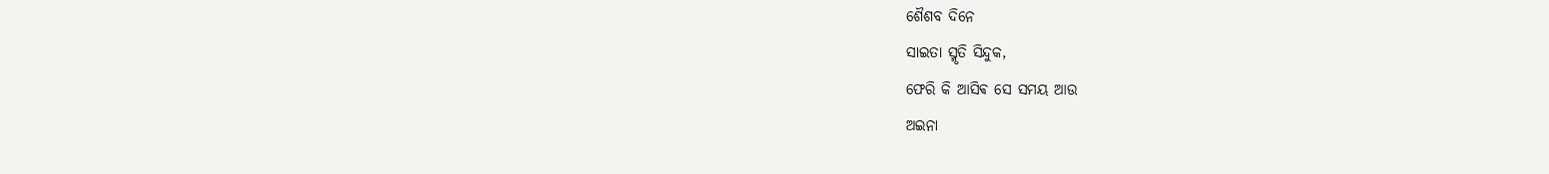ଶୈଶବ ଦିନେ
ସାଇତା ସ୍ମୃତି ସିନ୍ଦୁକ,
ଫେରି କି ଆସିଵ ସେ ସମୟ ଆଉ
ଅଇନା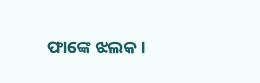ଫାଙ୍କେ ଝଲକ।